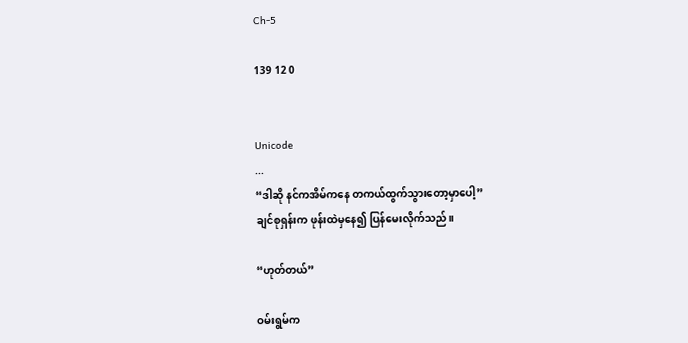Ch-5

139 12 0


Unicode
...
“ဒါဆို နင်ကအိမ်ကနေ တကယ်ထွက်သွားတော့မှာပေါ့”
ချင်စုရှန်းက ဖုန်းထဲမှနေ၍ ပြန်မေးလိုက်သည်။

“ဟုတ်တယ်”

ဝမ်းရွမ်က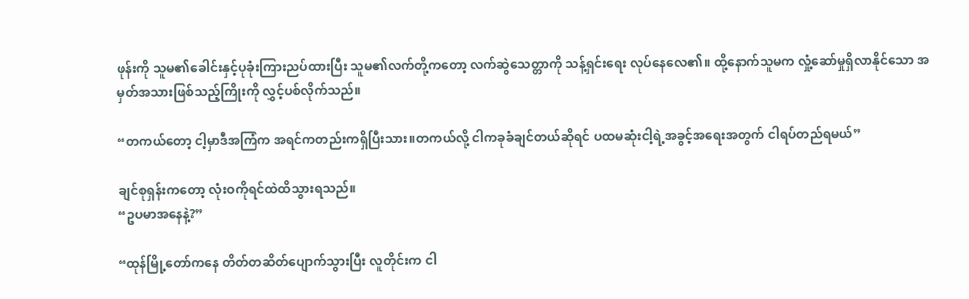ဖုန်းကို သူမ၏ခေါင်းနှင့်ပုခုံးကြားညပ်ထားပြီး သူမ၏လက်တို့ကတော့ လက်ဆွဲသေတ္တာကို သန့်ရှင်းရေး လုပ်နေလေ၏။ ထို့နောက်သူမက လှုံ့ဆော်မှုရှိလာနိုင်သော အမှတ်အသားဖြစ်သည့်ကြိုးကို လွှင့်ပစ်လိုက်သည်။

“တကယ်တော့ ငါ့မှာဒီအကြံက အရင်ကတည်းကရှိပြီးသား။တကယ်လို့ ငါကခုခံချင်တယ်ဆိုရင် ပထမဆုံးငါ့ရဲ့အခွင့်အရေးအတွက် ငါရပ်တည်ရမယ်”

ချင်စုရှန်းကတော့ လုံးဝကိုရင်ထဲထိသွားရသည်။
“ဥပမာအနေနဲ့?”

“ထုန်မြို့တော်ကနေ တိတ်တဆိတ်ပျောက်သွားပြီး လူတိုင်းက ငါ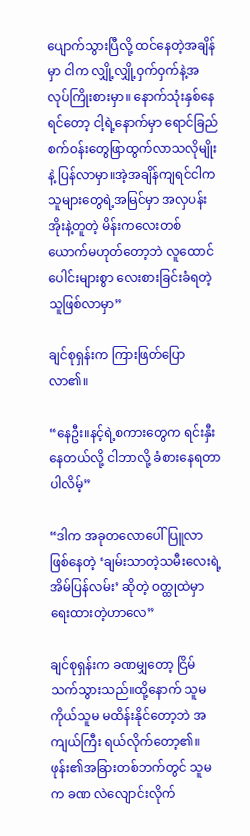ပျောက်သွားပြီလို့ ထင်နေတဲ့အချိန်မှာ ငါက လျှို့လျှို့ဝှက်ဝှက်နဲ့အလုပ်ကြိုးစားမှာ။ နောက်သုံးနှစ်နေရင်တော့ ငါ့ရဲ့နောက်မှာ ရောင်ခြည်စက်ဝန်းတွေဖြာထွက်လာသလိုမျိုးနဲ့ ပြန်လာမှာ။အဲ့အချိန်ကျရင်ငါက သူများတွေရဲ့အမြင်မှာ အလှပန်းအိုးနဲ့တူတဲ့ မိန်းကလေးတစ်ယောက်မဟုတ်တော့ဘဲ လူထောင်ပေါင်းများစွာ လေးစားခြင်းခံရတဲ့သူဖြစ်လာမှာ”

ချင်စုရှန်းက ကြားဖြတ်ပြောလာ၏။

“နေဦး။နင့်ရဲ့စကားတွေက ရင်းနှီးနေတယ်လို့ ငါဘာလို့ ခံစားနေရတာပါလိမ့်”

“ဒါက အခုတလောပေါ်ပြူလာ ဖြစ်နေတဲ့ ‘ချမ်းသာတဲ့သမီးလေးရဲ့ အိမ်ပြန်လမ်း’ ဆိုတဲ့ ဝတ္ထုထဲမှာ ရေးထားတဲ့ဟာလေ”

ချင်စုရှန်းက ခဏမျှတော့ ငြိမ်သက်သွားသည်။ထို့နောက် သူမကိုယ်သူမ မထိန်းနိုင်တော့ဘဲ အကျယ်ကြီး ရယ်လိုက်တော့၏။ ဖုန်း၏အခြားတစ်ဘက်တွင် သူမက ခဏ လဲလျောင်းလိုက်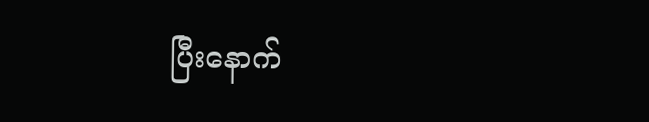ပြီးနောက်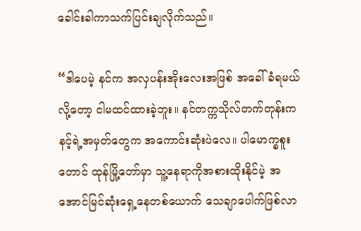ခေါင်းခါကာသက်ပြင်းချလိုက်သည်။

“ဒါပေမဲ့ နင်က အလှပန်းအိုးလေးအဖြစ် အခေါ်ခံရမယ်လို့တော့ ငါမထင်ထားခဲ့ဘူး။ နင်တက္ကသိုလ်တက်တုန်းက နင့်ရဲ့အမှတ်တွေက အကောင်းဆုံးပဲလေ။ ပါမောက္ခစူးတောင် ထုန်မြို့တော်မှာ သူ့နေရာကိုအစားထိုးနိုင်မဲ့ အအောင်မြင်ဆုံးရှေ့နေတစ်ယောက် သေချာပေါက်ဖြစ်လာ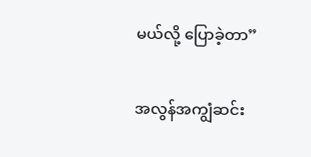မယ်လို့ ပြောခဲ့တာ”

အလွန်အကျွံဆင်း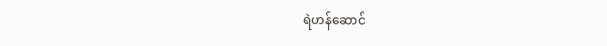ရဲဟန်ဆောင်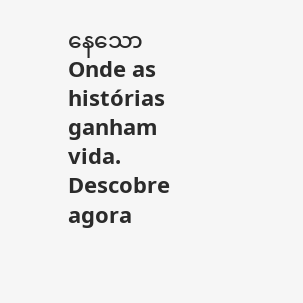နေသော Onde as histórias ganham vida. Descobre agora